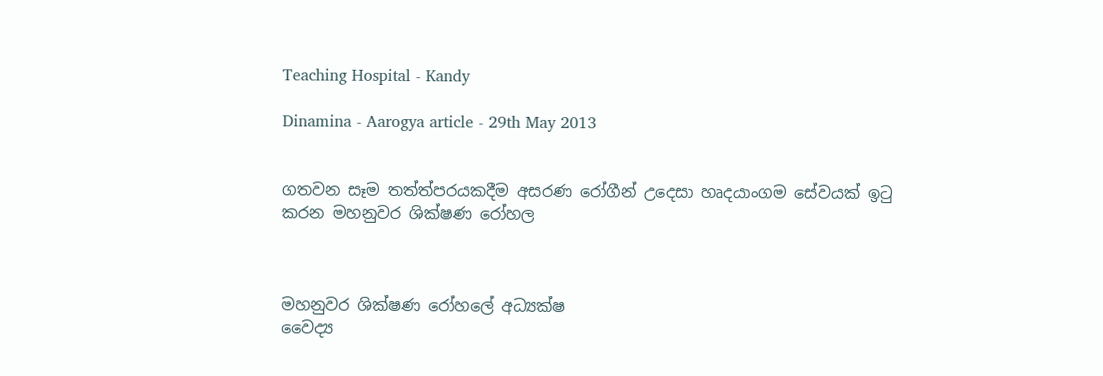Teaching Hospital - Kandy

Dinamina - Aarogya article - 29th May 2013


ගතවන සෑම තත්ත්පරයකදීම අසරණ රෝගීන් උදෙසා හෘදයාංගම සේවයක් ඉටු කරන මහනුවර ශික්ෂණ රෝහල



මහනුවර ශික්ෂණ රෝහලේ අධ්‍යක්ෂ
වෛද්‍ය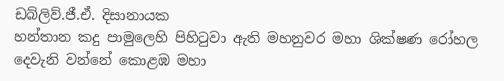ඩබ්ලිව්.ජී.ඒ. දිසානායක
හන්තාන කදු පාමුලෙහි පිහිටුවා ඇති මහනුවර මහා ශික්ෂණ රෝහල දෙවැනි වන්නේ කොළඹ මහා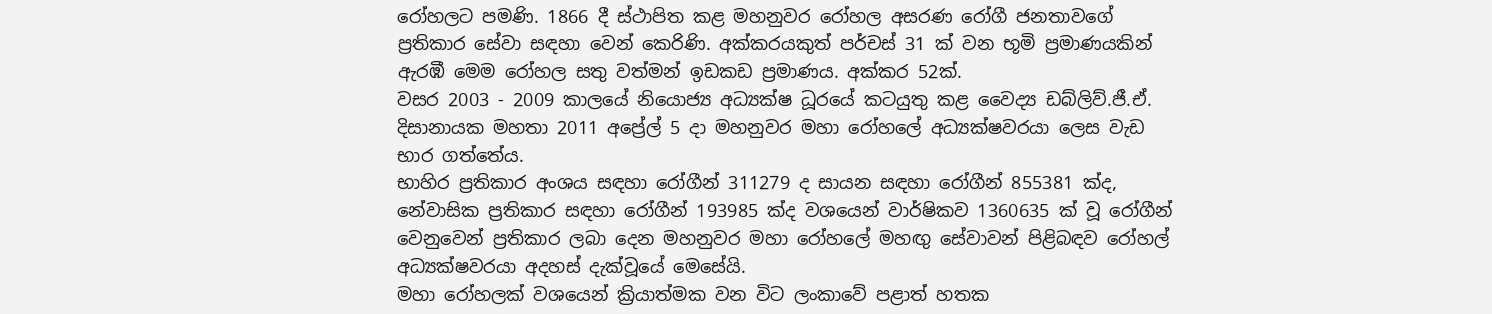රෝහලට පමණි. 1866 දී ස්ථාපිත කළ මහනුවර රෝහල අසරණ රෝගී ජනතාවගේ ප්‍රතිකාර සේවා සඳහා වෙන් කෙරිණි. අක්කරයකුත් පර්චස් 31 ක් වන භූමි ප්‍රමාණයකින් ඇරඹී මෙම රෝහල සතු වත්මන් ඉඩකඩ ප්‍රමාණය. අක්කර 52ක්.
වසර 2003 - 2009 කාලයේ නියොජ්‍ය අධ්‍යක්ෂ ධූරයේ කටයුතු කළ වෛද්‍ය ඩබ්ලිව්.ජී.ඒ. දිසානායක මහතා 2011 අප්‍රේල් 5 දා මහනුවර මහා රෝහලේ අධ්‍යක්ෂවරයා ලෙස වැඩ භාර ගත්තේය.
භාහිර ප්‍රතිකාර අංශය සඳහා රෝගීන් 311279 ද සායන සඳහා රෝගීන් 855381 ක්ද, නේවාසික ප්‍රතිකාර සඳහා රෝගීන් 193985 ක්ද වශයෙන් වාර්ෂිකව 1360635 ක් වූ රෝගීන් වෙනුවෙන් ප්‍රතිකාර ලබා දෙන මහනුවර මහා රෝහලේ මහඟු සේවාවන් පිළිබඳව රෝහල් අධ්‍යක්ෂවරයා අදහස් දැක්වූයේ මෙසේයි.
මහා රෝහලක් වශයෙන් ක්‍රියාත්මක වන විට ලංකාවේ පළාත් හතක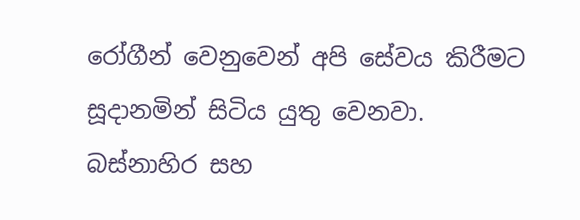රෝගීන් වෙනුවෙන් අපි සේවය කිරීමට සූදානමින් සිටිය යුතු වෙනවා.
බස්නාහිර සහ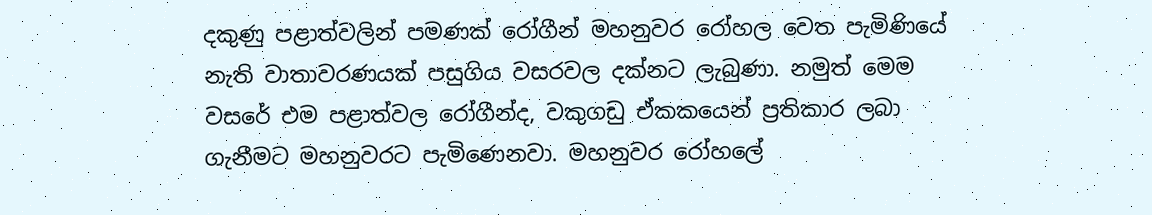දකුණු පළාත්වලින් පමණක් රෝගීන් මහනුවර රෝහල වෙත පැමිණියේ නැති වාතාවරණයක් පසුගිය වසරවල දක්නට ලැබුණා. නමුත් මෙම වසරේ එම පළාත්වල රෝගීන්ද, වකුගඩු ඒකකයෙන් ප්‍රතිකාර ලබා ගැනීමට මහනුවරට පැමිණෙනවා. මහනුවර රෝහලේ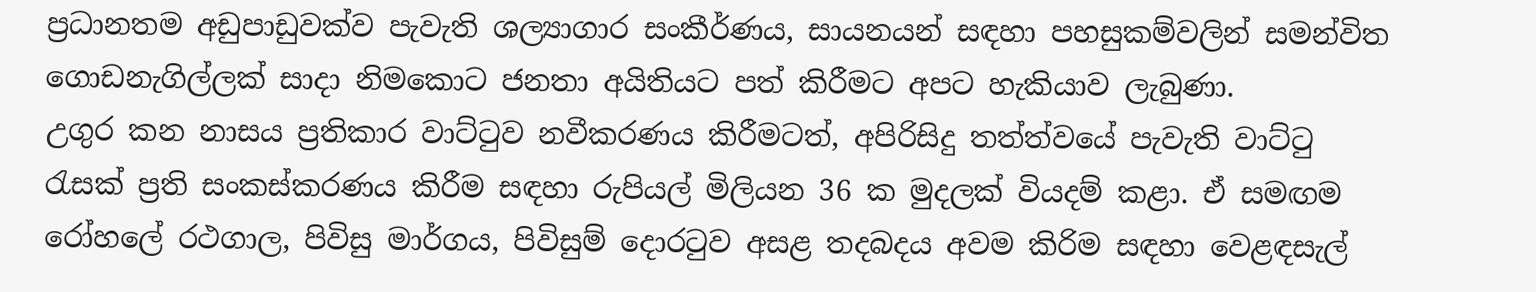ප්‍රධානතම අඩුපාඩුවක්ව පැවැති ශල්‍යාගාර සංකීර්ණය, සායනයන් සඳහා පහසුකම්වලින් සමන්විත ගොඩනැගිල්ලක් සාදා නිමකොට ජනතා අයිතියට පත් කිරීමට අපට හැකියාව ලැබුණා.
උගුර කන නාසය ප්‍රතිකාර වාට්ටුව නවීකරණය කිරීමටත්, අපිරිසිදු තත්ත්වයේ පැවැති වාට්ටු රැසක් ප්‍රති සංකස්කරණය කිරීම සඳහා රුපියල් මිලියන 36 ක මුදලක් වියදම් කළා. ඒ සමඟම රෝහලේ රථගාල, පිවිසු මාර්ගය, පිවිසුම් දොරටුව අසළ තදබදය අවම කිරිම සඳහා වෙළඳසැල්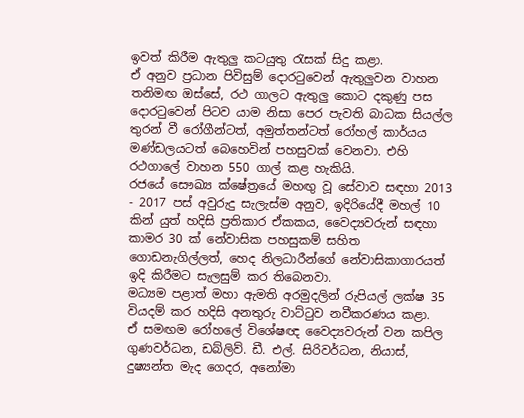ඉවත් කිරීම ඇතුලු කටයුතු රැසක් සිදු කළා.
ඒ අනුව ප්‍රධාන පිවිසුම් දොරටුවෙන් ඇතුලුවන වාහන තනිමඟ ඔස්සේ, රථ ගාලට ඇතුලු කොට දකුණු පස දොරටුවෙන් පිටව යාම නිසා පෙර පැවති බාධක සියල්ල තුරන් වී රෝගීන්ටත්, අමුත්තන්ටත් රෝහල් කාර්යය මණ්ඩලයටත් බෙහෙවින් පහසුවක් වෙනවා. එහි රථගාලේ වාහන 550 ගාල් කළ හැකියි.
රජයේ සෞඛ්‍ය ක්ෂේත්‍රයේ මහඟු වූ සේවාව සඳහා 2013 - 2017 පස් අවුරුදු සැලැස්ම අනුව, ඉදිරියේදී මහල් 10 කින් යුත් හදිසි ප්‍රතිකාර ඒකකය, වෛද්‍යවරුන් සඳහා කාමර 30 ක් නේවාසික පහසුකම් සහිත ගොඩනැගිල්ලත්, හෙද නිලධාරීන්ගේ නේවාසිකාගාරයත් ඉදි කිරීමට සැලසුම් කර තිබෙනවා.
මධ්‍යම පළාත් මහා ඇමති අරමුදලින් රුපියල් ලක්ෂ 35 වියදම් කර හදිසි අනතුරු වාට්ටුව නවීකරණය කළා.
ඒ සමඟම රෝහලේ විශේෂඥ වෛද්‍යවරුන් වන කපිල ගුණවර්ධන, ඩබ්ලිව්. ඩී. එල්. සිරිවර්ධන, නියාස්, දුෂ්‍යන්ත මැද ගෙදර, අනෝමා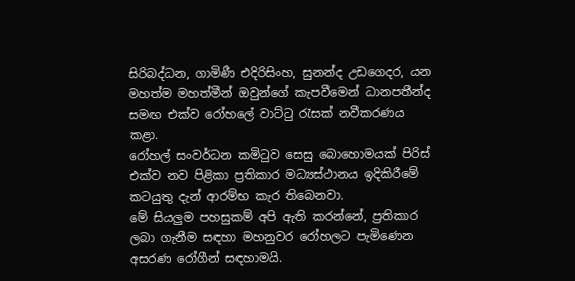සිරිබද්ධන, ගාමිණී එදිරිසිංහ, සුනන්ද උඩගෙදර, යන මහත්ම මහත්මීන් ඔවුන්ගේ කැපවීමෙන් ධානපතීන්ද සමඟ එක්ව රෝහලේ වාට්ටු රැසක් නවීකරණය කළා.
රෝහල් සංවර්ධන කමිටුව සෙසු බොහොමයක් පිරිස් එක්ව නව පිළිකා ප්‍රතිකාර මධ්‍යස්ථානය ඉදිකිරීමේ කටයුතු දැන් ආරම්භ කැර තිබෙනවා.
මේ සියලුම පහසුකම් අපි ඇති කරන්නේ, ප්‍රතිකාර ලබා ගැනීම සඳහා මහනුවර රෝහලට පැමිණෙන අසරණ රෝගීන් සඳහාමයි.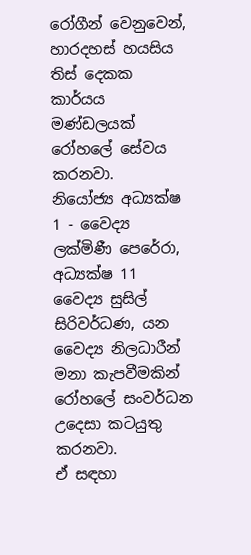රෝගීන් වෙනුවෙන්, හාරදහස් හයසිය තිස් දෙකක කාර්යය මණ්ඩලයක් රෝහලේ සේවය කරනවා.
නියෝජ්‍ය අධ්‍යක්ෂ 1 - වෛද්‍ය ලක්මිණී පෙරේරා, අධ්‍යක්ෂ 11 වෛද්‍ය සුසිල් සිරිවර්ධණ, යන වෛද්‍ය නිලධාරීන් මනා කැපවීමකින් රෝහලේ සංවර්ධන උදෙසා කටයුතු කරනවා.
ඒ සඳහා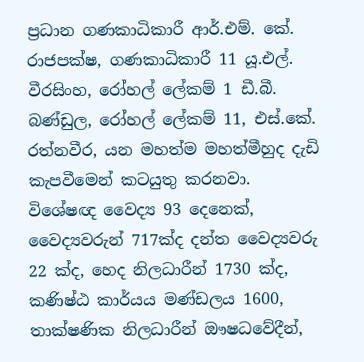ප්‍රධාන ගණකාධිකාරී ආර්.එම්. කේ. රාජපක්ෂ, ගණකාධිකාරී 11 යූ.එල්. වීරසිංහ, රෝහල් ලේකම් 1 ඩී.බී. බණ්ඩුල, රෝහල් ලේකම් 11, එස්.කේ. රත්නවීර, යන මහත්ම මහත්මීහුද දැඩි කැපවීමෙන් කටයුතු කරනවා.
විශේෂඥ වෛද්‍ය 93 දෙනෙක්, වෛද්‍යවරුන් 717ක්ද දන්ත වෛද්‍යවරු 22 ක්ද, හෙද නිලධාරීන් 1730 ක්ද, කණිෂ්ඨ කාර්යය මණ්ඩලය 1600, තාක්ෂණික නිලධාරීන් ඖෂධවේදීන්,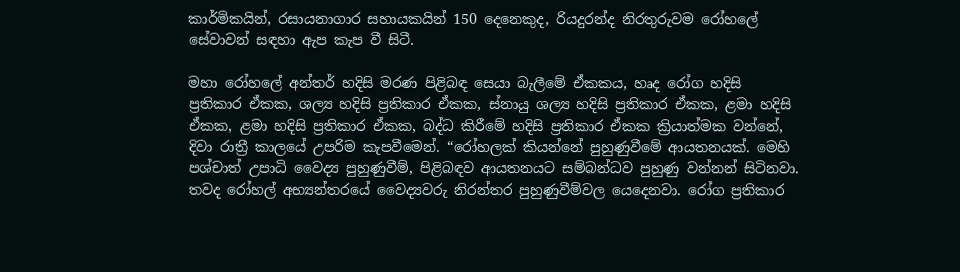කාර්මිකයින්, රසායනාගාර සහායකයින් 150 දෙනෙකුද, රියදුරන්ද නිරතුරුවම රෝහලේ සේවාවන් සඳහා ඇප කැප වී සිටී.

මහා රෝහලේ අන්තර් හදිසි මරණ පිළිබඳ සෙයා බැලීමේ ඒකකය, හෘද රෝග හදිසි ප්‍රතිකාර ඒකක, ශල්‍ය හදිසි ප්‍රතිකාර ඒකක, ස්නායු ශල්‍ය හදිසි ප්‍රතිකාර ඒකක, ළමා හදිසි ඒකක, ළමා හදිසි ප්‍රතිකාර ඒකක, බද්ධ කිරීමේ හදිසි ප්‍රතිකාර ඒකක ක්‍රියාත්මක වන්නේ, දිවා රාත්‍රී කාලයේ උපරිම කැපවීමෙන්. “රෝහලක් කියන්නේ පුහුණුවීමේ ආයතනයක්. මෙහි පශ්චාත් උපාධි වෛද්‍ය පුහුණුවීම්, පිළිබඳව ආයතනයට සම්බන්ධව පුහුණු වන්නන් සිටිනවා.
තවද රෝහල් අභ්‍යන්තරයේ වෛද්‍යවරු නිරන්තර පුහුණුවීම්වල යෙදෙනවා. රෝග ප්‍රතිකාර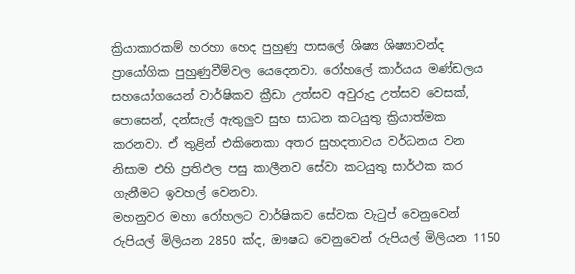ක්‍රියාකාරකම් හරහා හෙද පුහුණු පාසලේ ශිෂ්‍ය ශිෂ්‍යාවන්ද ප්‍රායෝගික පුහුණුවීම්වල යෙදෙනවා. රෝහලේ කාර්යය මණ්ඩලය සහයෝගයෙන් වාර්ෂිකව ක්‍රීඩා උත්සව අවුරුදු උත්සව වෙසක්, පොසෙන්, දන්සැල් ඇතුලුව සුභ සාධන කටයුතු ක්‍රියාත්මක කරනවා. ඒ තුළින් එකිනෙකා අතර සුහදතාවය වර්ධනය වන නිසාම එහි ප්‍රතිඵල පසු කාලීනව සේවා කටයුතු සාර්ථක කර ගැනීමට ඉවහල් වෙනවා.
මහනුවර මහා රෝහලට වාර්ෂිකව සේවක වැටුප් වෙනුවෙන් රුපියල් මිලියන 2850 ක්ද, ඖෂධ වෙනුවෙන් රුපියල් මිලියන 1150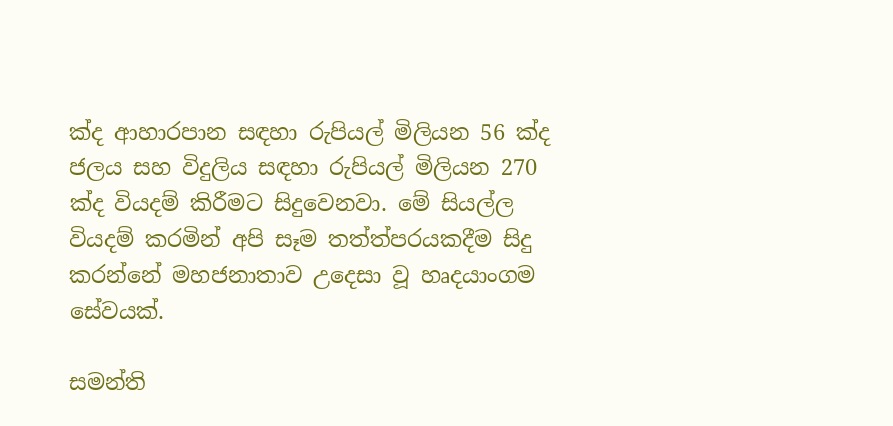ක්ද ආහාරපාන සඳහා රුපියල් මිලියන 56 ක්ද ජලය සහ විදුලිය සඳහා රුපියල් මිලියන 270 ක්ද වියදම් කිරීමට සිදුවෙනවා. මේ සියල්ල වියදම් කරමින් අපි සෑම තත්ත්පරයකදීම සිදු කරන්නේ මහජනාතාව උදෙසා වූ හෘදයාංගම සේවයක්.

සමන්ති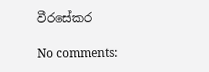වීරසේකර

No comments: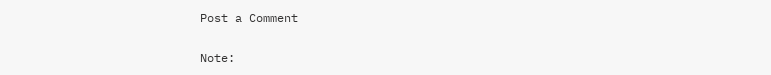Post a Comment

Note: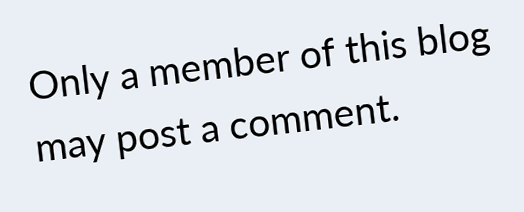Only a member of this blog may post a comment.